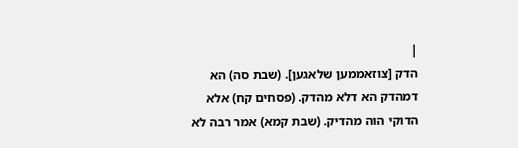|
הדק [צוזאממען שלאגען]. (שבת סה) הא דמהדק הא דלא מהדק. (פסחים קח) אלא הדוקי הוה מהדיק. (שבת קמא) אמר רבה לא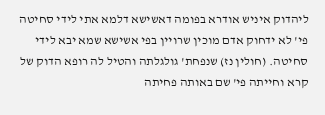ליהדוק איניש אודרא בפומה דאשישא דלמא אתי לידי סחיטה פי' לא ידחוק אדם מוכין שרויין בפי אשישא שמא יבא לידי סחיטה. (חולין נז) שנפחת' גולגלתה והטיל לה רופא הדוק של קרא וחייתה פי' שם באותה פחיתה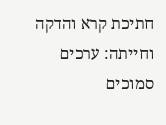חתיכת קרא והדקה וחייתה: ערכים סמוכים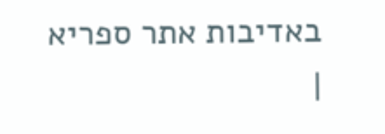באדיבות אתר ספריא
|